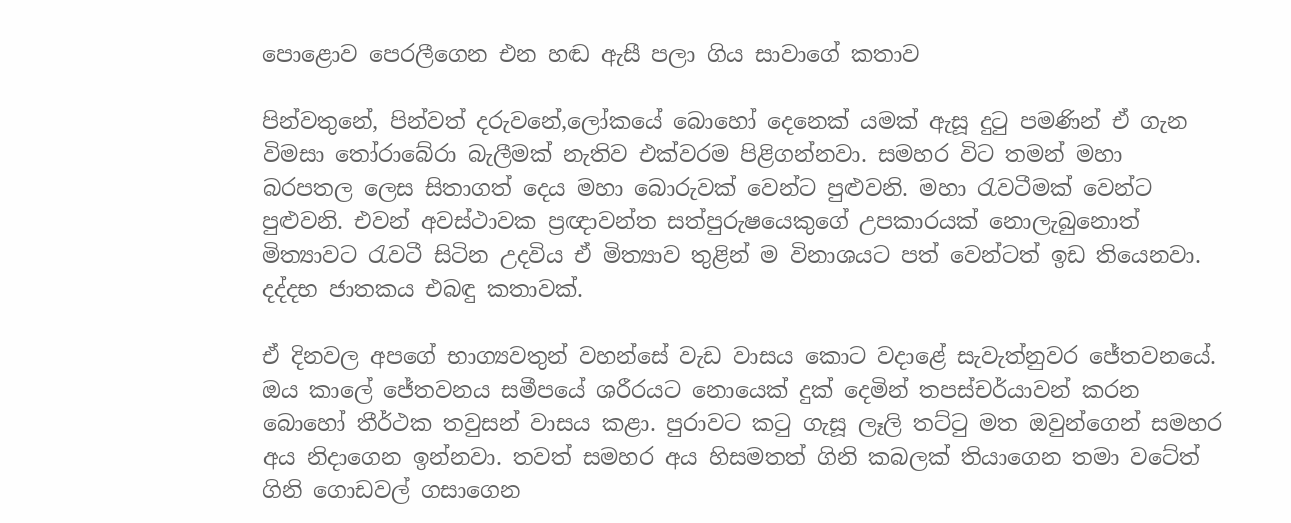පොළොව පෙරලීගෙන එන හඬ ඇසී පලා ගිය සාවාගේ කතාව

පින්වතුනේ, පින්වත් දරුවනේ,ලෝකයේ බොහෝ දෙනෙක් යමක් ඇසූ දුටු පමණින් ඒ ගැන විමසා තෝරාබේරා බැලීමක් නැතිව එක්වරම පිළිගන්නවා. සමහර විට තමන් මහා බරපතල ලෙස සිතාගත් දෙය මහා බොරුවක් වෙන්ට පුළුවනි. මහා රැවටීමක් වෙන්ට පුළුවනි. එවන් අවස්ථාවක ප්‍රඥාවන්ත සත්පුරුෂයෙකුගේ උපකාරයක් නොලැබුනොත් මිත්‍යාවට රැවටී සිටින උදවිය ඒ මිත්‍යාව තුළින් ම විනාශයට පත් වෙන්ටත් ඉඩ තියෙනවා. දද්දභ ජාතකය එබඳු කතාවක්.

ඒ දිනවල අපගේ භාග්‍යවතුන් වහන්සේ වැඩ වාසය කොට වදාළේ සැවැත්නුවර ජේතවනයේ. ඔය කාලේ ජේතවනය සමීපයේ ශරීරයට නොයෙක් දුක් දෙමින් තපස්චර්යාවන් කරන බොහෝ තීර්ථක තවුසන් වාසය කළා. පුරාවට කටු ගැසූ ලෑලි තට්ටු මත ඔවුන්ගෙන් සමහර අය නිදාගෙන ඉන්නවා. තවත් සමහර අය හිසමතත් ගිනි කබලක් තියාගෙන තමා වටේත් ගිනි ගොඩවල් ගසාගෙන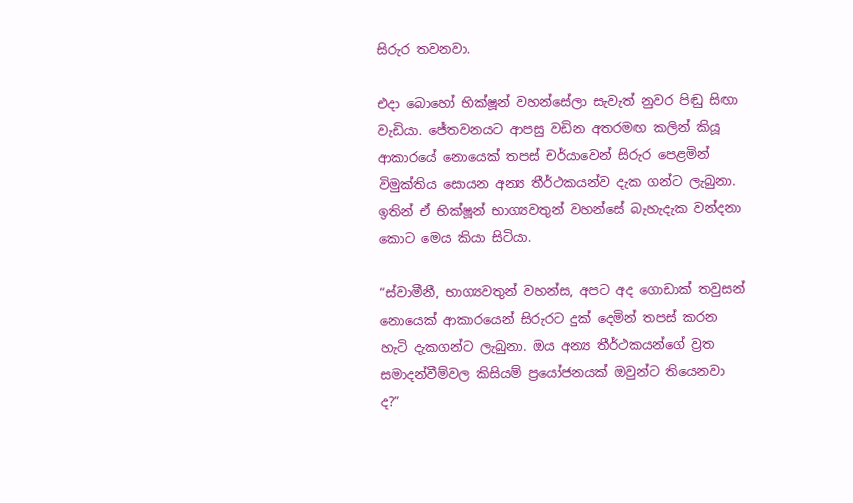සිරුර තවනවා.

එදා බොහෝ භික්ෂූන් වහන්සේලා සැවැත් නුවර පිඬු සිඟා වැඩියා. ජේතවනයට ආපසු වඩින අතරමඟ කලින් කියූ ආකාරයේ නොයෙක් තපස් චර්යාවෙන් සිරුර පෙළමින් විමුක්තිය සොයන අන්‍ය තීර්ථකයන්ව දැක ගන්ට ලැබුනා. ඉතින් ඒ භික්ෂූන් භාග්‍යවතුන් වහන්සේ බැහැදැක වන්දනා කොට මෙය කියා සිටියා.

“ස්වාමීනී, භාග්‍යවතුන් වහන්ස, අපට අද ගොඩාක් තවුසන් නොයෙක් ආකාරයෙන් සිරුරට දුක් දෙමින් තපස් කරන හැටි දැකගන්ට ලැබුනා. ඔය අන්‍ය තීර්ථකයන්ගේ ව්‍රත සමාදන්වීම්වල කිසියම් ප්‍රයෝජනයක් ඔවුන්ට තියෙනවා ද?”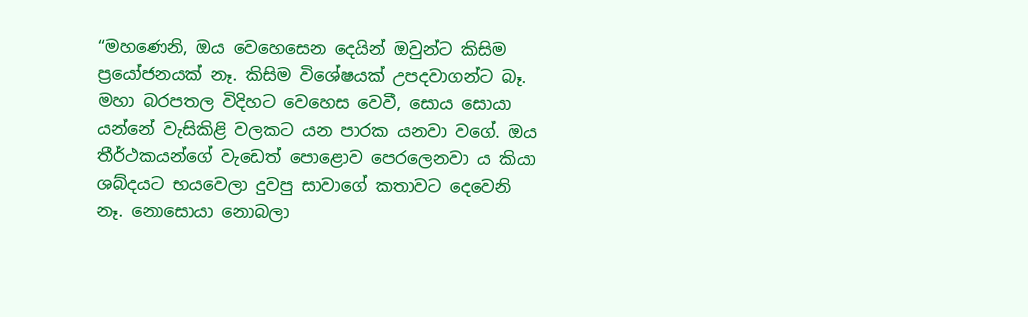“මහණෙනි, ඔය වෙහෙසෙන දෙයින් ඔවුන්ට කිසිම ප්‍රයෝජනයක් නෑ. කිසිම විශේෂයක් උපදවාගන්ට බෑ. මහා බරපතල විදිහට වෙහෙස වෙවී, සොය සොයා යන්නේ වැසිකිළි වලකට යන පාරක යනවා වගේ. ඔය තීර්ථකයන්ගේ වැඩෙත් පොළොව පෙරලෙනවා ය කියා ශබ්දයට භයවෙලා දුවපු සාවාගේ කතාවට දෙවෙනි නෑ. නොසොයා නොබලා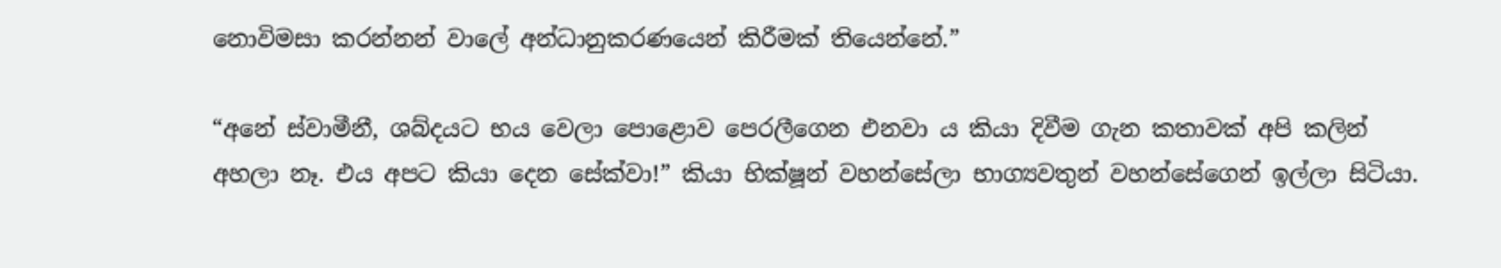නොවිමසා කරන්නන් වාලේ අන්ධානුකරණයෙන් කිරීමක් තියෙන්නේ.”

“අනේ ස්වාමීනී, ශබ්දයට භය වෙලා පොළොව පෙරලීගෙන එනවා ය කියා දිවීම ගැන කතාවක් අපි කලින් අහලා නෑ. එය අපට කියා දෙන සේක්වා!” කියා භික්ෂූන් වහන්සේලා භාග්‍යවතුන් වහන්සේගෙන් ඉල්ලා සිටියා.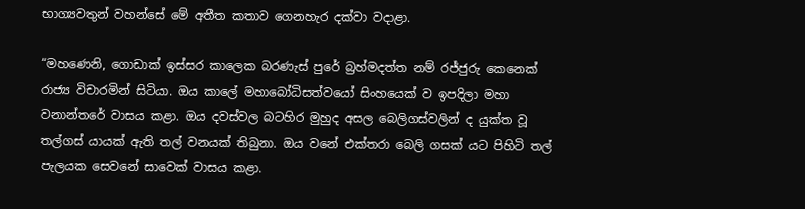භාග්‍යවතුන් වහන්සේ මේ අතීත කතාව ගෙනහැර දක්වා වදාළා.

“මහණෙනි, ගොඩාක් ඉස්සර කාලෙක බරණැස් පුරේ බ්‍රහ්මදත්ත නම් රජ්ජුරු කෙනෙක් රාජ්‍ය විචාරමින් සිටියා. ඔය කාලේ මහාබෝධිසත්වයෝ සිංහයෙක් ව ඉපදිලා මහා වනාන්තරේ වාසය කළා. ඔය දවස්වල බටහිර මුහුද අසල බෙලිගස්වලින් ද යුක්ත වූ තල්ගස් යායක් ඇති තල් වනයක් තිබුනා. ඔය වනේ එක්තරා බෙලි ගසක් යට පිහිටි තල් පැලයක සෙවනේ සාවෙක් වාසය කළා.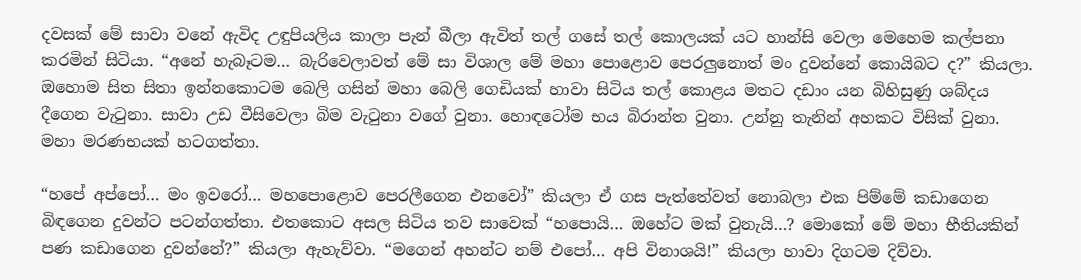දවසක් මේ සාවා වනේ ඇවිද උඳුපියලිය කාලා පැන් බීලා ඇවිත් තල් ගසේ තල් කොලයක් යට හාන්සි වෙලා මෙහෙම කල්පනා කරමින් සිටියා. “අනේ හැබෑටම… බැරිවෙලාවත් මේ සා විශාල මේ මහා පොළොව පෙරලුනොත් මං දුවන්නේ කොයිබට ද?” කියලා. ඔහොම සිත සිතා ඉන්නකොටම බෙලි ගසින් මහා බෙලි ගෙඩියක් හාවා සිටිය තල් කොළය මතට දඩාං යන බිහිසුණු ශබ්දය දීගෙන වැටුනා. සාවා උඩ වීසිවෙලා බිම වැටුනා වගේ වුනා. හොඳටෝම භය බිරාන්ත වුනා. උන්නු තැනින් අහකට විසික් වුනා. මහා මරණභයක් හටගත්තා.

“හපේ අප්පෝ… මං ඉවරෝ… මහපොළොව පෙරලීගෙන එනවෝ” කියලා ඒ ගස පැත්තේවත් නොබලා එක පිම්මේ කඩාගෙන බිඳගෙන දුවන්ට පටන්ගත්තා. එතකොට අසල සිටිය තව සාවෙක් “හපොයි… ඔහේට මක් වුනැයි…? මොකෝ මේ මහා භීතියකින් පණ කඩාගෙන දුවන්නේ?” කියලා ඇහැව්වා. “මගෙන් අහන්ට නම් එපෝ… අපි විනාශයි!” කියලා හාවා දිගටම දිව්වා.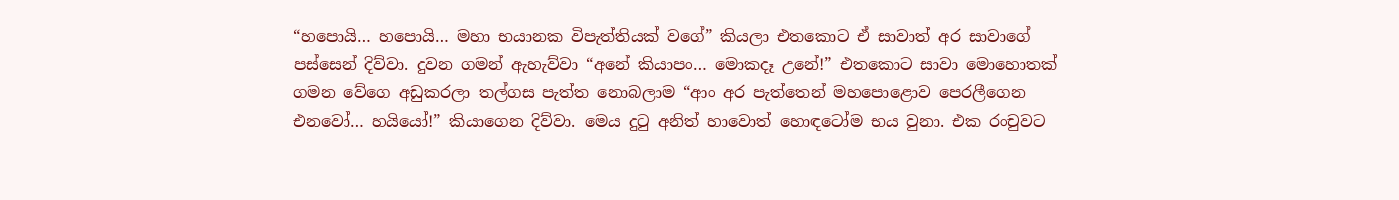“හපොයි… හපොයි… මහා භයානක විපැත්තියක් වගේ” කියලා එතකොට ඒ සාවාත් අර සාවාගේ පස්සෙන් දිව්වා. දුවන ගමන් ඇහැව්වා “අනේ කියාපං… මොකදෑ උනේ!” එතකොට සාවා මොහොතක් ගමන වේගෙ අඩුකරලා තල්ගස පැත්ත නොබලාම “ආං අර පැත්තෙන් මහපොළොව පෙරලීගෙන එනවෝ… හයියෝ!” කියාගෙන දිව්වා. මෙය දුටු අනිත් හාවොත් හොඳටෝම භය වුනා. එක රංචුවට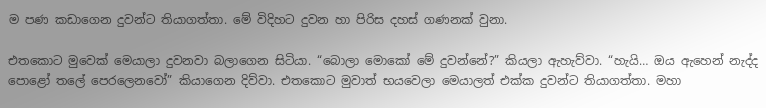ම පණ කඩාගෙන දුවන්ට තියාගත්තා. මේ විදිහට දුවන හා පිරිස දහස් ගණනක් වුනා.

එතකොට මුවෙක් මෙයාලා දුවනවා බලාගෙන සිටියා. “බොලා මොකෝ මේ දුවන්නේ?” කියලා ඇහැව්වා. “හැයි… ඔය ඇහෙන් නැද්ද පොළෝ තලේ පෙරලෙනවෝ” කියාගෙන දිව්වා. එතකොට මුවාත් භයවෙලා මෙයාලත් එක්ක දුවන්ට තියාගත්තා. මහා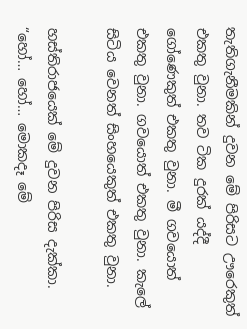තැතිගැනීමකින් දුවන මේ පිරිසට ඌරෙකුත් එකතු වුනා. තව ටික දුරක් යද්දී ගෝණෙකුත් එකතු වුනා. මී ගවයොත් එකතු වුනා. ගවයොත් එකතු වුනා. කැලේ සිටිය වෙනත් සිංහයෙකුත් එකතු වුනා.

හස්තිරාජයෙක් මේ දුවන පිරිස දැක්කා. “හෝ… හෝ… මොකදෑ මේ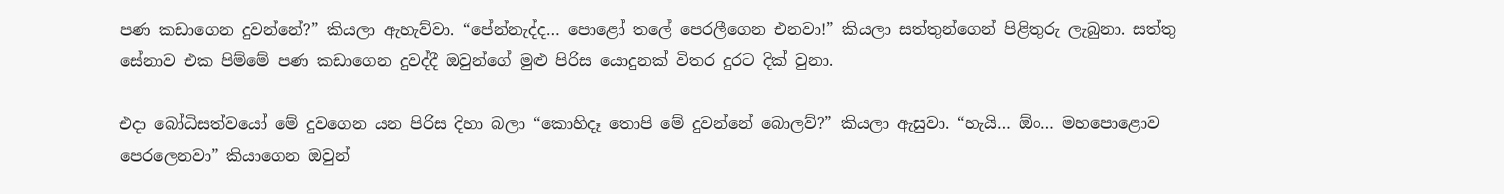පණ කඩාගෙන දුවන්නේ?” කියලා ඇහැව්වා. “පේන්නැද්ද… පොළෝ තලේ පෙරලීගෙන එනවා!” කියලා සත්තුන්ගෙන් පිළිතුරු ලැබුනා. සත්තු සේනාව එක පිම්මේ පණ කඩාගෙන දුවද්දී ඔවුන්ගේ මුළු පිරිස යොදුනක් විතර දුරට දික් වුනා.

එදා බෝධිසත්වයෝ මේ දුවගෙන යන පිරිස දිහා බලා “කොහිදෑ තොපි මේ දුවන්නේ බොලව්?” කියලා ඇසුවා. “හැයි… ඕං… මහපොළොව පෙරලෙනවා” කියාගෙන ඔවුන්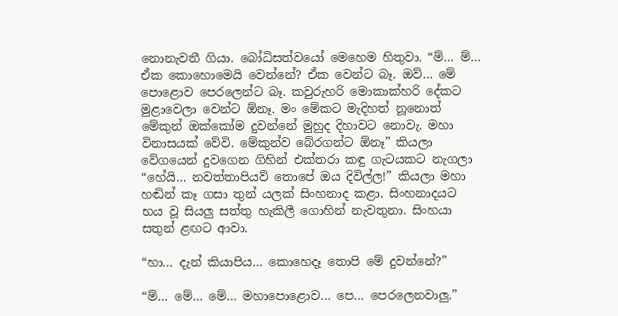නොනැවතී ගියා. බෝධිසත්වයෝ මෙහෙම හිතුවා. “ම්… ම්… ඒක කොහොමෙයි වෙන්නේ? ඒක වෙන්ට බෑ. ඔව්… මේ පොළොව පෙරලෙන්ට බෑ. කවුරුහරි මොකාක්හරි දේකට මුළාවෙලා වෙන්ට ඕනෑ. මං මේකට මැදිහත් නූනොත් මේකුන් ඔක්කෝම දුවන්නේ මුහුද දිහාවට නොවැ. මහා විනාසයක් වේවි. මේකුන්ව බේරගන්ට ඕනෑ” කියලා වේගයෙන් දුවගෙන ගිහින් එක්තරා කඳු ගැටයකට නැගලා “හේයි… නවත්තාපියව් තොපේ ඔය දිවිල්ල!” කියලා මහා හඬින් කෑ ගසා තුන් යලක් සිංහනාද කළා. සිංහනාදයට භය වූ සියලු සත්තු හැකිලී ගොහින් නැවතුනා. සිංහයා සතුන් ළඟට ආවා.

“හා… දැන් කියාපිය… කොහෙදෑ තොපි මේ දුවන්නේ?”

“ම්… මේ… මේ… මහාපොළොව… පෙ… පෙරලෙනවාලු.”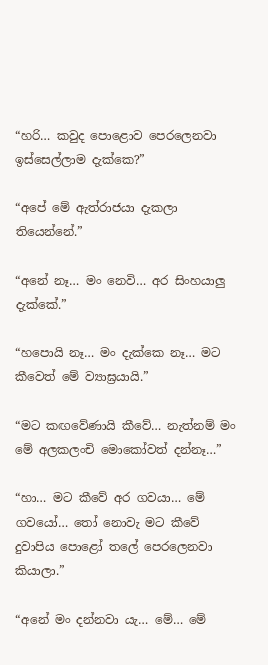“හරි… කවුද පොළොව පෙරලෙනවා ඉස්සෙල්ලාම දැක්කෙ?”

“අපේ මේ ඇත්රාජයා දැකලා තියෙන්නේ.”

“අනේ නෑ… මං නෙවි… අර සිංහයාලු දැක්කේ.”

“හපොයි නෑ… මං දැක්කෙ නෑ… මට කීවෙත් මේ ව්‍යාඝ්‍රයායි.”

“මට කඟවේණායි කීවේ… නැත්නම් මං මේ අලකලංචි මොකෝවත් දන්නෑ…”

“හා… මට කීවේ අර ගවයා… මේ ගවයෝ… තෝ නොවැ මට කීවේ දුවාපිය පොළෝ තලේ පෙරලෙනවා කියාලා.”

“අනේ මං දන්නවා යැ… මේ… මේ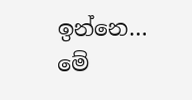ඉන්නෙ… මේ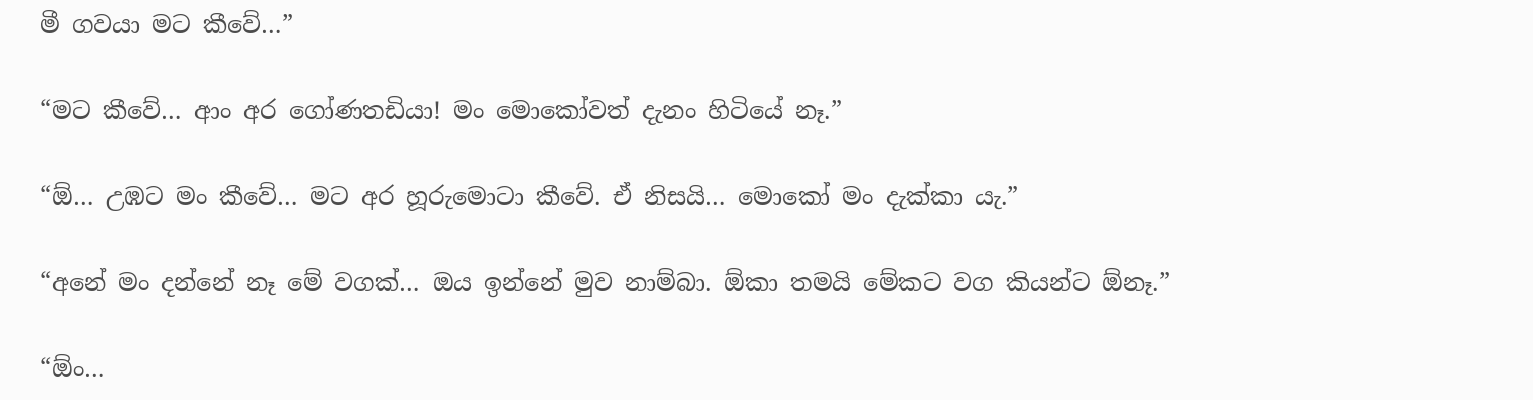මී ගවයා මට කීවේ…”

“මට කීවේ… ආං අර ගෝණතඩියා! මං මොකෝවත් දැනං හිටියේ නෑ.”

“ඕ… උඹට මං කීවේ… මට අර හූරුමොටා කීවේ. ඒ නිසයි… මොකෝ මං දැක්කා යැ.”

“අනේ මං දන්නේ නෑ මේ වගක්… ඔය ඉන්නේ මුව නාම්බා. ඕකා තමයි මේකට වග කියන්ට ඕනෑ.”

“ඕං…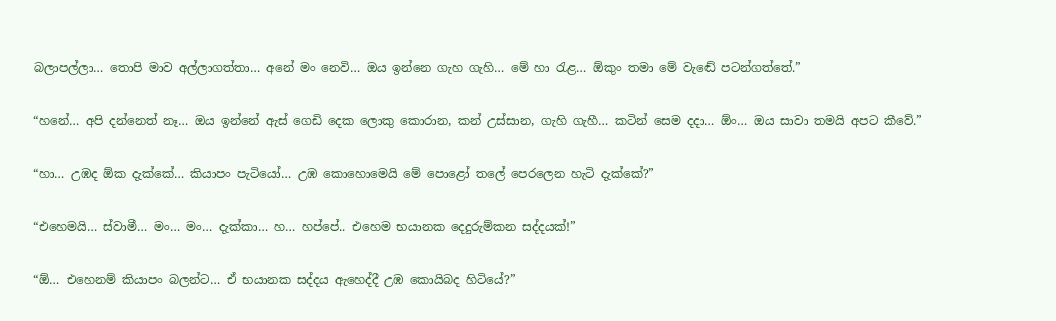බලාපල්ලා… තොපි මාව අල්ලාගත්තා… අනේ මං නෙවි… ඔය ඉන්නෙ ගැහ ගැහි… මේ හා රැළ… ඕකුං තමා මේ වැඬේ පටන්ගත්තේ.”

“හනේ… අපි දන්නෙත් නෑ… ඔය ඉන්නේ ඇස් ගෙඩි දෙක ලොකු කොරාන, කන් උස්සාන, ගැහි ගැහී… කටින් සෙම දදා… ඕං… ඔය සාවා තමයි අපට කීවේ.”

“හා… උඹද ඕක දැක්කේ… කියාපං පැටියෝ… උඹ කොහොමෙයි මේ පොළෝ තලේ පෙරලෙන හැටි දැක්කේ?”

“එහෙමයි… ස්වාමී… මං… මං… දැක්කා… හ… හප්පේ.. එහෙම භයානක දෙදුරුම්කන සද්දයක්!”

“ඕ… එහෙනම් කියාපං බලන්ට… ඒ භයානක සද්දය ඇහෙද්දී උඹ කොයිබද හිටියේ?”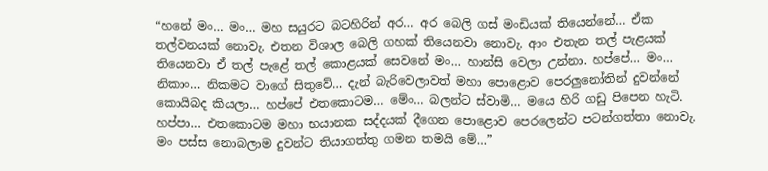“හනේ මං… මං… මහ සයුරට බටහිරින් අර… අර බෙලි ගස් මංඩියක් තියෙන්නේ… ඒක තල්වනයක් නොවැ. එතන විශාල බෙලි ගහක් තියෙනවා නොවැ. ආං එතැන තල් පැළයක් තියෙනවා ඒ තල් පැළේ තල් කොළයක් සෙවනේ මං… හාන්සි වෙලා උන්නා. හප්පේ… මං… නිකාං… නිකමට වාගේ සිතුවේ… දැන් බැරිවෙලාවත් මහා පොළොව පෙරලුනෝතින් දුවන්නේ කොයිබද කියලා… හප්පේ එතකොටම… මේං… බලන්ට ස්වාමි… මයෙ හිරි ගඩු පිපෙන හැටි. හප්පා… එතකොටම මහා භයානක සද්දයක් දීගෙන පොළොව පෙරලෙන්ට පටන්ගත්තා නොවැ. මං පස්ස නොබලාම දුවන්ට තියාගත්තු ගමන තමයි මේ…”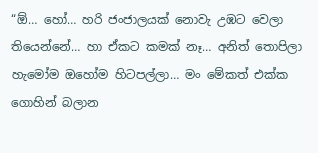“ඕ… හෝ… හරි ජංජාලයක් නොවැ උඹට වෙලා තියෙන්නේ… හා ඒකට කමක් නෑ… අනිත් තොපිලා හැමෝම ඔහෝම හිටපල්ලා… මං මේකත් එක්ක ගොහින් බලාන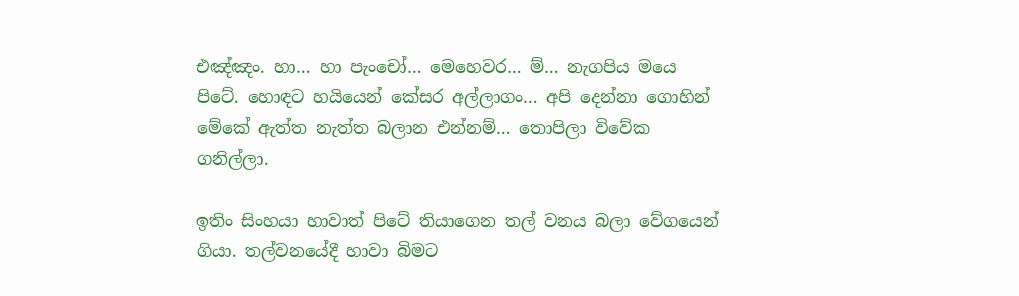එඤ්ඤං. හා… හා පැංචෝ… මෙහෙවර… ම්… නැගපිය මයෙ පිටේ. හොඳට හයියෙන් කේසර අල්ලාගං… අපි දෙන්නා ගොහින් මේකේ ඇත්ත නැත්ත බලාන එන්නම්… තොපිලා විවේක ගනිල්ලා.

ඉතිං සිංහයා හාවාත් පිටේ තියාගෙන තල් වනය බලා වේගයෙන් ගියා. තල්වනයේදී හාවා බිමට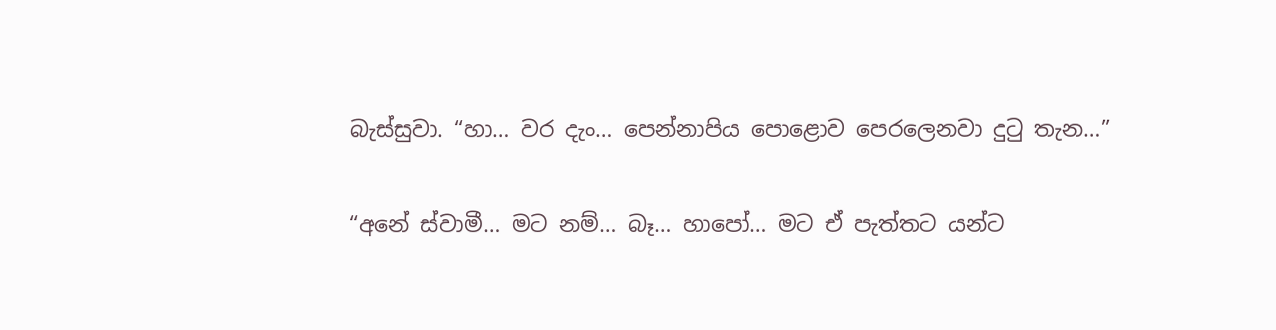බැස්සුවා. “හා… වර දැං… පෙන්නාපිය පොළොව පෙරලෙනවා දුටු තැන…”

“අනේ ස්වාමී… මට නම්… බෑ… හාපෝ… මට ඒ පැත්තට යන්ට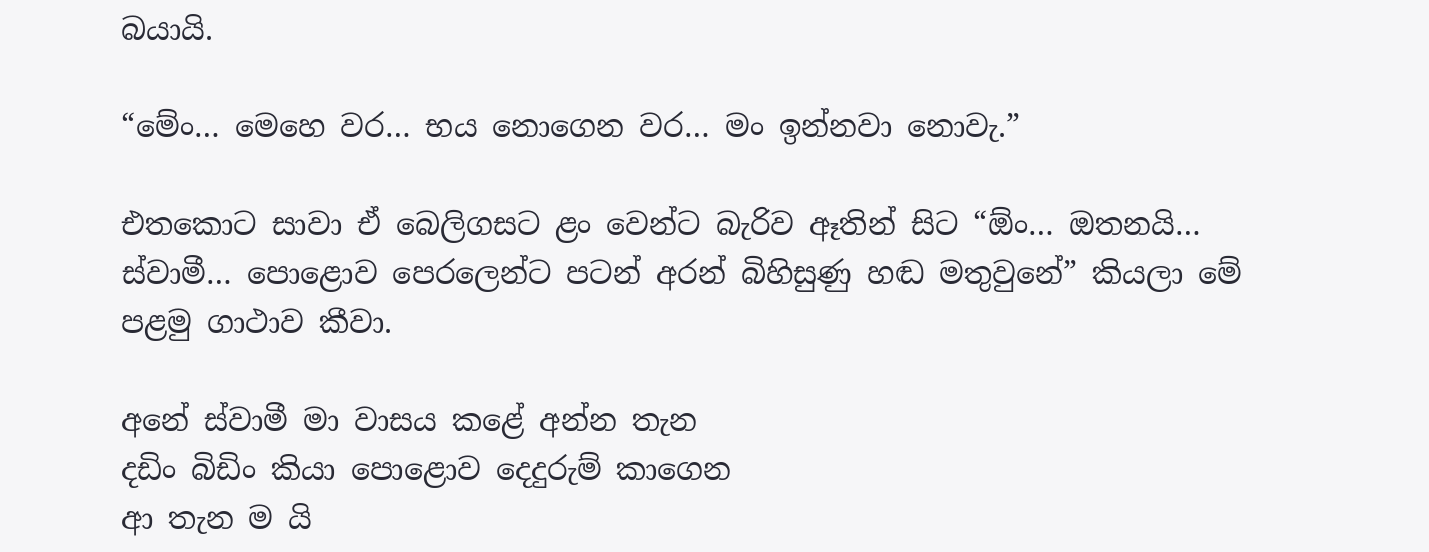බයායි.

“මේං… මෙහෙ වර… භය නොගෙන වර… මං ඉන්නවා නොවැ.”

එතකොට සාවා ඒ බෙලිගසට ළං වෙන්ට බැරිව ඈතින් සිට “ඕං… ඔතනයි… ස්වාමී… පොළොව පෙරලෙන්ට පටන් අරන් බිහිසුණු හඬ මතුවුනේ” කියලා මේ පළමු ගාථාව කීවා.

අනේ ස්වාමී මා වාසය කළේ අන්න තැන
දඩිං බිඩිං කියා පොළොව දෙදුරුම් කාගෙන
ආ තැන ම යි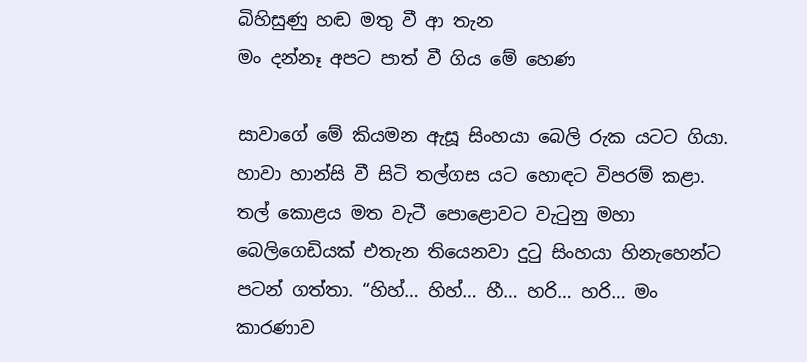බිහිසුණු හඬ මතු වී ආ තැන
මං දන්නෑ අපට පාත් වී ගිය මේ හෙණ

සාවාගේ මේ කියමන ඇසූ සිංහයා බෙලි රුක යටට ගියා. හාවා හාන්සි වී සිටි තල්ගස යට හොඳට විපරම් කළා. තල් කොළය මත වැටී පොළොවට වැටුනු මහා බෙලිගෙඩියක් එතැන තියෙනවා දුටු සිංහයා හිනැහෙන්ට පටන් ගත්තා. “හිහ්… හිහ්… හී… හරි… හරි… මං කාරණාව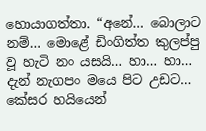හොයාගත්තා. “අනේ… බොලාට නම්… මොළේ ඩිංගිත්ත කුලප්පු වූ හැටි නං යසයි… හා… හා… දැන් නැගපං මයෙ පිට උඩට… කේසර හයියෙන්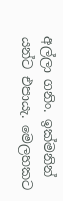අල්ලා ගනිං. ඉක්මනින් යන්ට එපායැ. මෙලහකට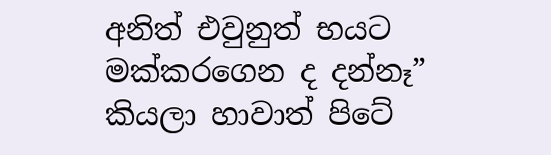අනිත් එවුනුත් භයට මක්කරගෙන ද දන්නෑ” කියලා හාවාත් පිටේ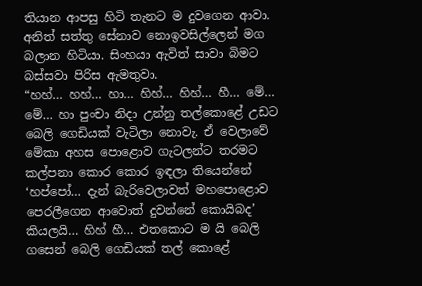තියාන ආපසු හිටි තැනට ම දුවගෙන ආවා. අනිත් සත්තු සේනාව නොඉවසිල්ලෙන් මග බලාන හිටියා. සිංහයා ඇවිත් සාවා බිමට බස්සවා පිරිස ඇමතුවා.
“හහ්… හහ්… හා… හිහ්… හිහ්… හී… මේ… මේ… හා පුංචා නිදා උන්නු තල්කොළේ උඩට බෙලි ගෙඩියක් වැටිලා නොවැ. ඒ වෙලාවේ මේකා අහස පොළොව ගැටලන්ට තරමට කල්පනා කොර කොර ඉඳලා තියෙන්නේ ‘හප්පෝ… දැන් බැරිවෙලාවත් මහපොළොව පෙරලීගෙන ආවොත් දුවන්නේ කොයිබද’ කියලයි… හිහ් හී… එතකොට ම යි බෙලි ගසෙන් බෙලි ගෙඩියක් තල් කොළේ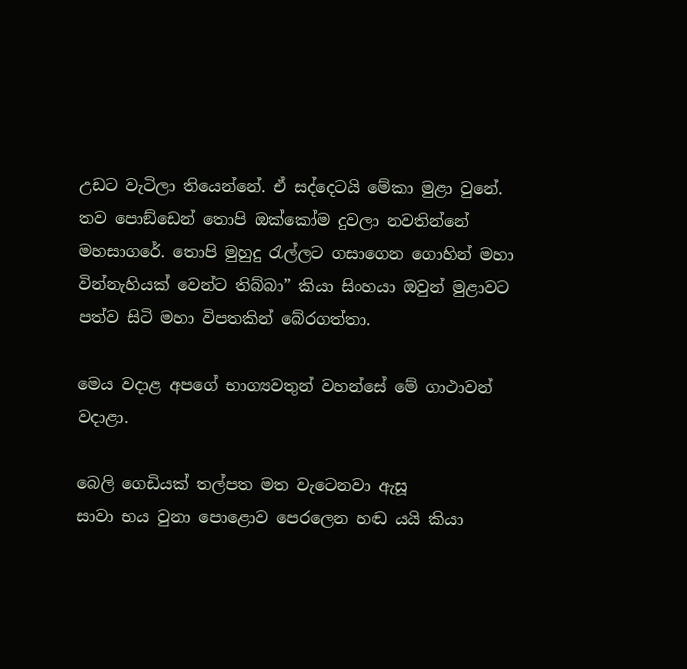උඩට වැටිලා තියෙන්නේ. ඒ සද්දෙටයි මේකා මුළා වුනේ. තව පොඞ්ඩෙන් තොපි ඔක්කෝම දුවලා නවතින්නේ මහසාගරේ. තොපි මුහුදු රැල්ලට ගසාගෙන ගොහින් මහා වින්නැහියක් වෙන්ට තිබ්බා” කියා සිංහයා ඔවුන් මුළාවට පත්ව සිටි මහා විපතකින් බේරගත්තා.

මෙය වදාළ අපගේ භාග්‍යවතුන් වහන්සේ මේ ගාථාවන් වදාළා.

බෙලි ගෙඩියක් තල්පත මත වැටෙනවා ඇසූ
සාවා භය වුනා පොළොව පෙරලෙන හඬ යයි කියා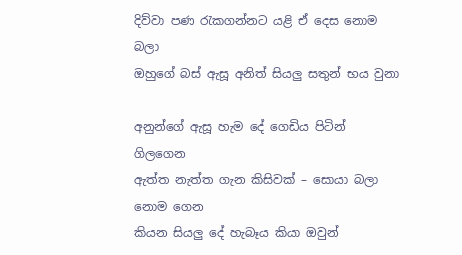දිව්වා පණ රැකගන්නට යළි ඒ දෙස නොම බලා
ඔහුගේ බස් ඇසූ අනිත් සියලු සතුන් භය වුනා

අනුන්ගේ ඇසූ හැම දේ ගෙඩිය පිටින් ගිලගෙන
ඇත්ත නැත්ත ගැන කිසිවක් – සොයා බලා නොම ගෙන
කියන සියලු දේ හැබෑය කියා ඔවුන්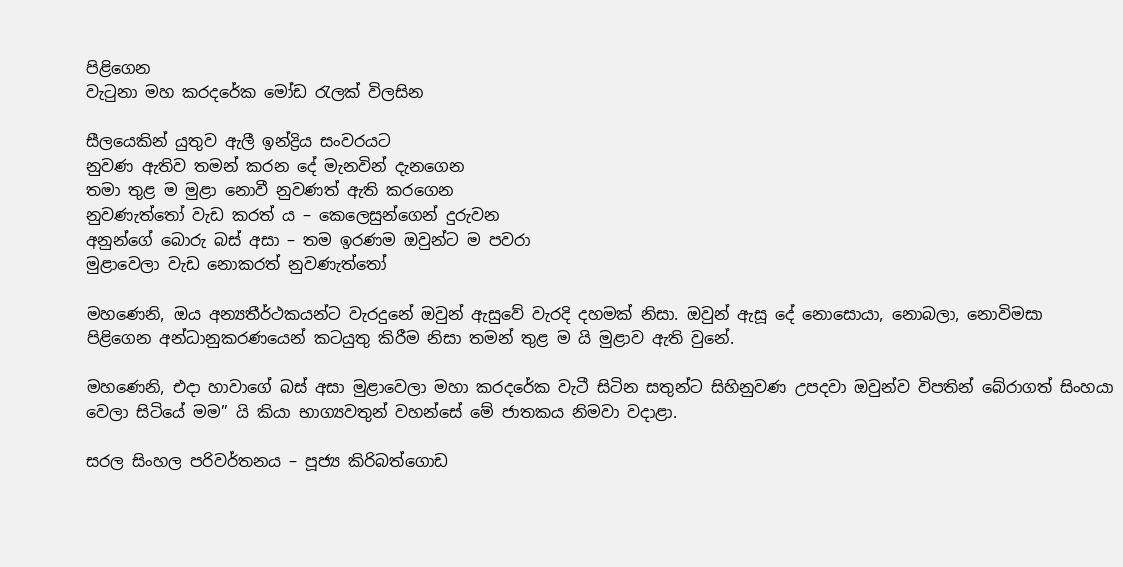පිළිගෙන
වැටුනා මහ කරදරේක මෝඩ රැලක් විලසින

සීලයෙකින් යුතුව ඇලී ඉන්ද්‍රිය සංවරයට
නුවණ ඇතිව තමන් කරන දේ මැනවින් දැනගෙන
තමා තුළ ම මුළා නොවී නුවණත් ඇති කරගෙන
නුවණැත්තෝ වැඩ කරත් ය – කෙලෙසුන්ගෙන් දුරුවන
අනුන්ගේ බොරු බස් අසා – තම ඉරණම ඔවුන්ට ම පවරා
මුළාවෙලා වැඩ නොකරත් නුවණැත්තෝ

මහණෙනි, ඔය අන්‍යතීර්ථකයන්ට වැරදුනේ ඔවුන් ඇසුවේ වැරදි දහමක් නිසා. ඔවුන් ඇසූ දේ නොසොයා, නොබලා, නොවිමසා පිළිගෙන අන්ධානුකරණයෙන් කටයුතු කිරීම නිසා තමන් තුළ ම යි මුළාව ඇති වුනේ.

මහණෙනි, එදා හාවාගේ බස් අසා මුළාවෙලා මහා කරදරේක වැටී සිටින සතුන්ට සිහිනුවණ උපදවා ඔවුන්ව විපතින් බේරාගත් සිංහයා වෙලා සිටියේ මම” යි කියා භාග්‍යවතුන් වහන්සේ මේ ජාතකය නිමවා වදාළා.

සරල සිංහල පරිවර්තනය – පූජ්‍ය කිරිබත්ගොඩ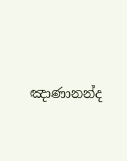ඤාණානන්ද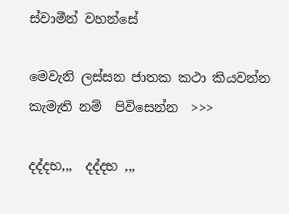ස්වාමීන් වහන්සේ

මෙවැනි ලස්සන ජාතක කථා කියවන්න කැමැති නම්  පිවිසෙන්න  >>>

දද්දභ,,,  දද්දභ ,,,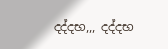දද්දභ,,, දද්දභ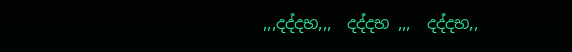,,,දද්දභ,,,  දද්දභ ,,,  දද්දභ,,